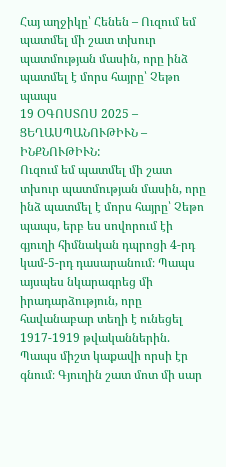Հայ աղջիկը՝ Հենեն – Ուզում եմ պատմել մի շատ տխուր պատմության մասին, որը ինձ պատմել է մորս հայրը՝ Չեթո պապս
19 ՕԳՈՍՏՈՍ 2025 – ՑԵՂԱՍՊԱՆՈՒԹԻՒՆ – ԻՆՔՆՈՒԹԻՒՆ:
Ուզում եմ պատմել մի շատ տխուր պատմության մասին, որը ինձ պատմել է մորս հայրը՝ Չեթո պապս, երբ ես սովորում էի գյուղի հիմնական դպրոցի 4-րդ կամ-5-րդ դասարանում։ Պապս այսպես նկարագրեց մի իրադարձություն, որը հավանաբար տեղի է ունեցել 1917-1919 թվականներին.
Պապս միշտ կաքավի որսի էր գնում։ Գյուղին շատ մոտ մի սար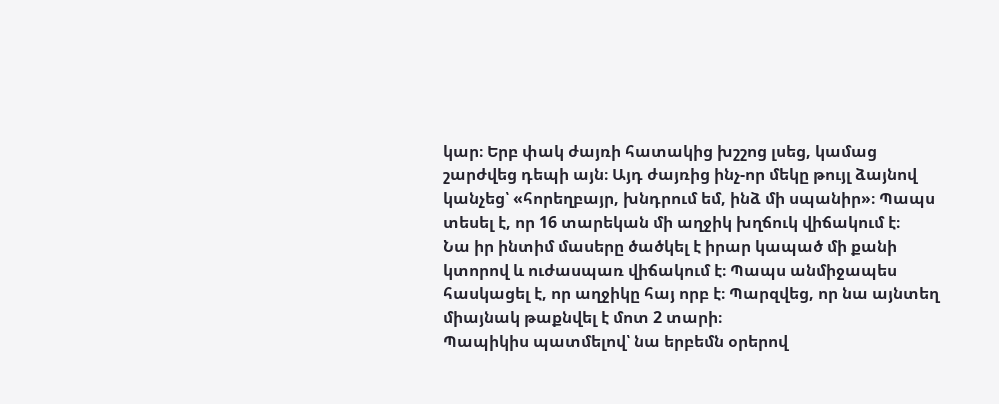կար։ Երբ փակ ժայռի հատակից խշշոց լսեց, կամաց շարժվեց դեպի այն։ Այդ ժայռից ինչ-որ մեկը թույլ ձայնով կանչեց՝ «հորեղբայր, խնդրում եմ, ինձ մի սպանիր»։ Պապս տեսել է, որ 16 տարեկան մի աղջիկ խղճուկ վիճակում է։
Նա իր ինտիմ մասերը ծածկել է իրար կապած մի քանի կտորով և ուժասպառ վիճակում է։ Պապս անմիջապես հասկացել է, որ աղջիկը հայ որբ է։ Պարզվեց, որ նա այնտեղ միայնակ թաքնվել է մոտ 2 տարի։
Պապիկիս պատմելով՝ նա երբեմն օրերով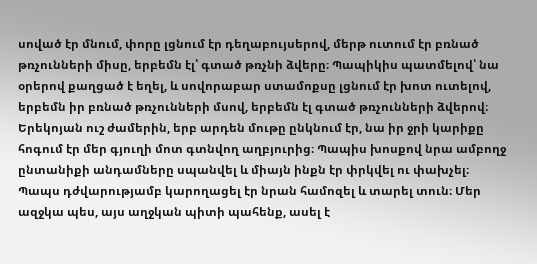սոված էր մնում, փորը լցնում էր դեղաբույսերով, մերթ ուտում էր բռնած թռչունների միսը, երբեմն էլ՝ գտած թռչնի ձվերը։ Պապիկիս պատմելով՝ նա օրերով քաղցած է եղել, և սովորաբար ստամոքսը լցնում էր խոտ ուտելով, երբեմն իր բռնած թռչունների մսով, երբեմն էլ գտած թռչունների ձվերով։ Երեկոյան ուշ ժամերին, երբ արդեն մութը ընկնում էր, նա իր ջրի կարիքը հոգում էր մեր գյուղի մոտ գտնվող աղբյուրից։ Պապիս խոսքով նրա ամբողջ ընտանիքի անդամները սպանվել և միայն ինքն էր փրկվել ու փախչել։
Պապս դժվարությամբ կարողացել էր նրան համոզել և տարել տուն։ Մեր ազջկա պես, այս աղջկան պիտի պահենք, ասել է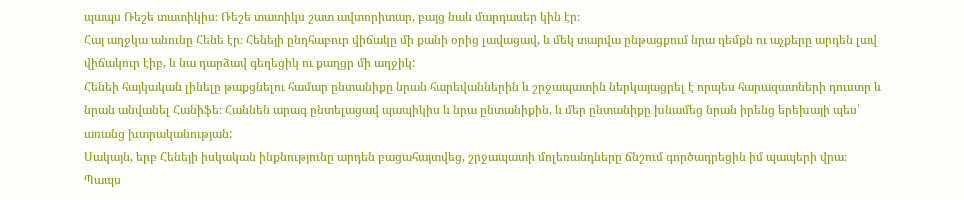պապս Ռեշե տատիկիս։ Ռեշե տատիկս շատ ավտորիտար, բայց նաև մարդասեր կին էր։
Հայ աղջկա անունը Հենե էր։ Հենեյի ընդհաբուր վիճակը մի քանի օրից լավացավ, և մեկ տարվա ընթացքում նրա դեմքն ու աչքերը արդեն լավ վիճակուր էիբ, և նա դարձավ գեղեցիկ ու քաղցր մի աղջիկ:
Հենեի հայկական լինելը թաքցնելու համար ընտանիքը նրան հարեվաններին և շրջապատին ներկայացրել է որպես հարազատների դուստր և նրան անվանել Հանիֆե։ Հաննեն արագ ընտելացավ պապիկիս և նրա ընտանիքին, և մեր ընտանիքը խնամեց նրան իրենց երեխայի պես՝ առանց խտրականության:
Սակայն, երբ Հենեյի իսկական ինքնությունը արդեն բացահայտվեց, շրջապատի մոլեռանդները ճնշում գործադրեցին իմ պապերի վրա։ Պապս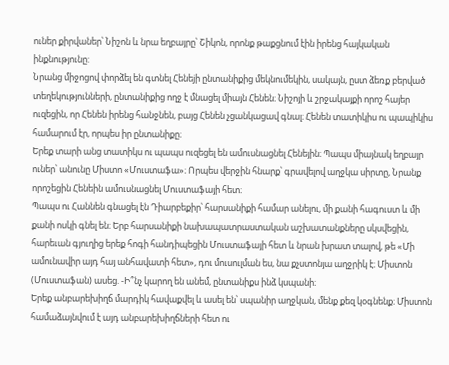ուներ քիրվաներ՝ Նիշոն և նրա եղբայրը՝ Շիկոն, որոնք թաքցնում էին իրենց հայկական ինքնությունը:
Նրանց միջոցով փորձել են գտնել Հենեjի ընտանիքից մեկնումեկին, սակայն, ըստ ձեռք բերված տեղեկությունների, ընտանիքից ողջ է մնացել միայն Հենեն։ Նիշոյի և շրջակայքի որոշ հայեր ուզեցին, որ Հենեն իրենց հանջնեն, բայց Հենեն չցանկացավ գնալ։ Հենեն տատիկիս ու պապիկիս համարում էր, որպես իր ընտանիքը։
Երեք տարի անց տատիկս ու պապս ուզեցել են ամուսնացնել Հենեյին։ Պապս միայնակ եղբայր ուներ՝ անունը Միստո «Մուստաֆա»։ Որպես վերջին հնարք՝ գրավելով աղջկա սիրտը, Նրանք որոշեցին Հենեին ամուսնացնել Մուստաֆայի հետ։
Պապս ու Հաննեն գնացել էն Դիարբեքիր՝ հարսանիքի համար անելու, մի քանի հագուստ և մի քանի ոսկի գնել են։ Երբ հարսանիքի նախապատրաստական աշխատանքները սկսվեցին, հարեւան գյուղից երեք հոգի հանդիպեցին Մուստաֆայի հետ և նրան խրատ տալով, թե «Մի ամունավիր այդ հայ անհավատի հետ», դու մուսուլման ես, նա քչստոնյա աղջրիկ է։ Միստոն (Մուստաֆան) ասեց. -Ի՞նչ կարող են անեմ, ընտանիքս ինձ կսպանի։
Երեք անբարեխիղճ մարդիկ հավաքվել և ասել են՝ սպանիր աղջկան, մենք քեզ կօգնենք։ Միստոն համաձայնվում է այդ անբարեխիղճների հետ ու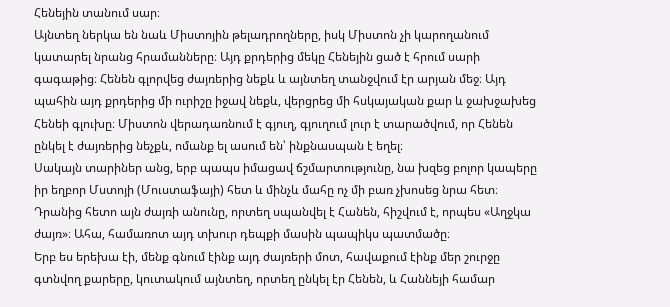Հենեյին տանում սար։
Այնտեղ ներկա են նաև Միստոյին թելադրողները, իսկ Միստոն չի կարողանում կատարել նրանց հրամանները։ Այդ քրդերից մեկը Հենեյին ցած է հրում սարի գագաթից։ Հենեն գլորվեց ժայռերից նեքև և այնտեղ տանջվում էր արյան մեջ։ Այդ պահին այդ քրդերից մի ուրիշը իջավ նեքև, վերցրեց մի հսկայական քար և ջախջախեց Հենեի գլուխը։ Միստոն վերադառնում է գյուղ, գյուղում լուր է տարածվում, որ Հենեն ընկել է ժայռերից նեչքև, ոմանք ել ասում են՝ ինքնասպան է եղել։
Սակայն տարիներ անց, երբ պապս իմացավ ճշմարտությունը, նա խզեց բոլոր կապերը իր եղբոր Մստոյի (Մուստաֆայի) հետ և մինչև մահը ոչ մի բառ չխոսեց նրա հետ։
Դրանից հետո այն ժայռի անունը, որտեղ սպանվել է Հանեն, հիշվում է, որպես «Աղջկա ժայռ»։ Ահա, համառոտ այդ տխուր դեպքի մասին պապիկս պատմածը։
Երբ ես երեխա էի, մենք գնում էինք այդ ժայռերի մոտ, հավաքում էինք մեր շուրջը գտնվող քարերը, կուտակում այնտեղ, որտեղ ընկել էր Հենեն, և Հաննեյի համար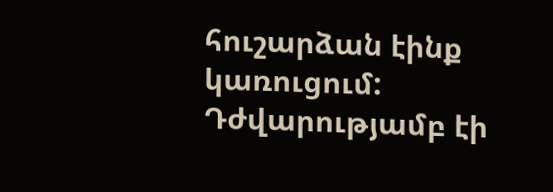հուշարձան էինք կառուցում:
Դժվարությամբ էի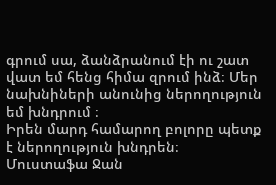գրում սա, ձանձրանում էի ու շատ վատ եմ հենց հիմա զրում ինձ։ Մեր նախնիների անունից ներողություն եմ խնդրում ։
Իրեն մարդ համարող բոլորը պետք է ներողություն խնդրեն։
Մուստաֆա Ջան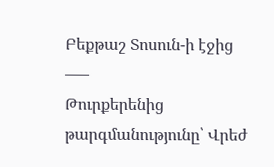Բեքթաշ Տոսուն-ի էջից
—–
Թուրքերենից թարգմանությունը՝ Վրեժ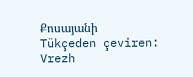Քոսայանի
Tükçeden çeviren: Vrezh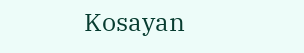Kosayan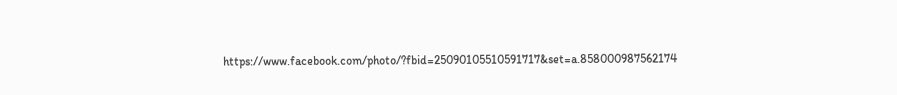https://www.facebook.com/photo/?fbid=25090105510591717&set=a.858000987562174